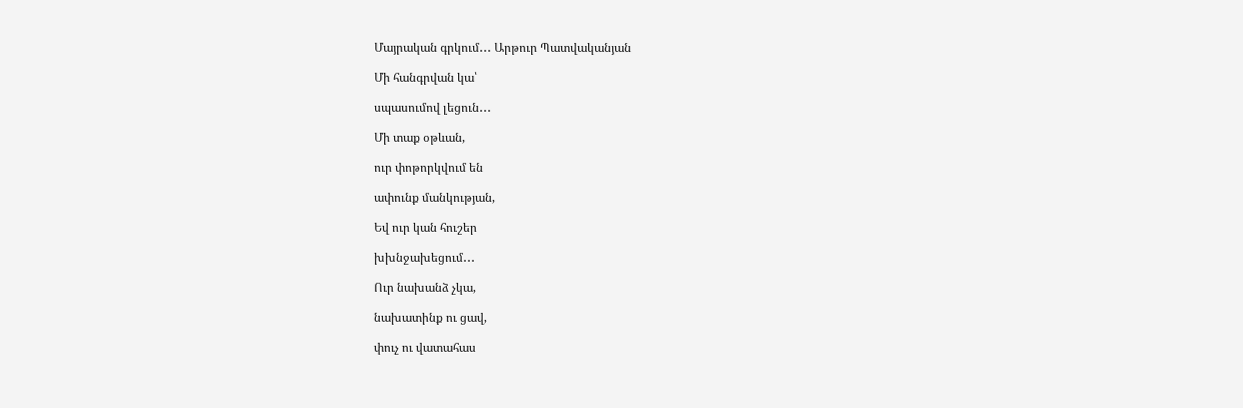Մայրական գրկում․․․ Արթուր Պատվականյան

Մի հանգրվան կա՝

սպասումով լեցուն․․․

Մի տաք օթևան,

ուր փոթորկվում են

ափունք մանկության,

Եվ ուր կան հուշեր

խխնջախեցում․․․

Ուր նախանձ չկա,

նախատինք ու ցավ,

փուչ ու վատահաս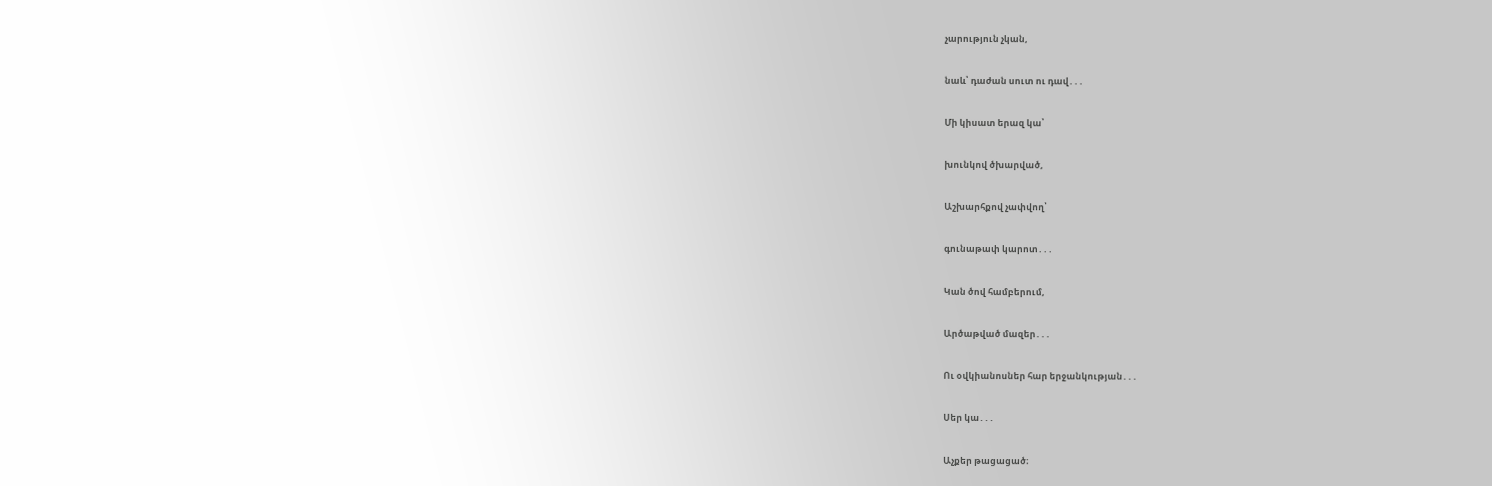չարություն չկան,

նաև՝ դաժան սուտ ու դավ․․․

Մի կիսատ երազ կա՝

խունկով ծխարված,

Աշխարհքով չափվող՝

գունաթափ կարոտ․․․

Կան ծով համբերում,

Արծաթված մազեր․․․

Ու օվկիանոսներ հար երջանկության․․․

Սեր կա․․․

Աչքեր թացացած։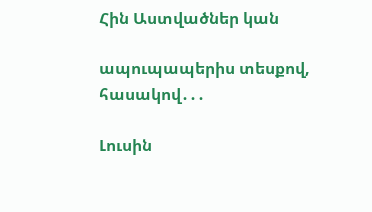Հին Աստվածներ կան

ապուպապերիս տեսքով, հասակով․․․

Լուսին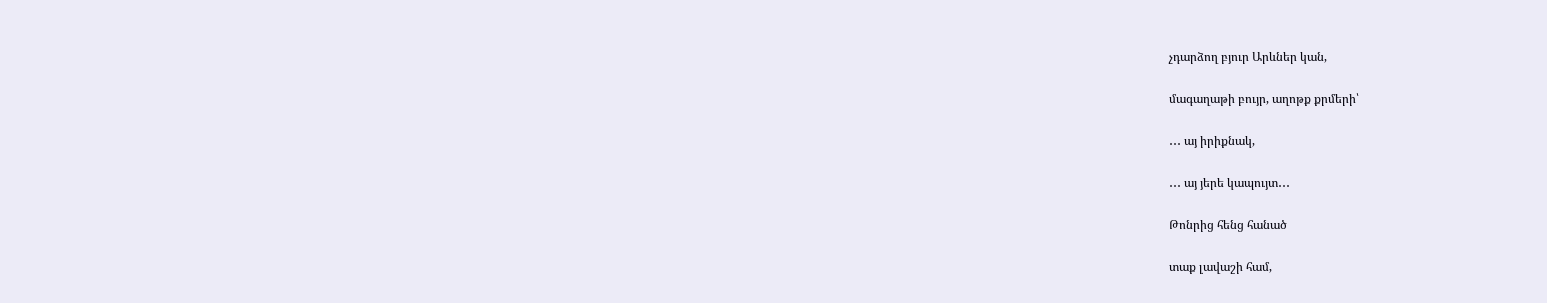չդարձող բյուր Արևներ կան,

մագաղաթի բույր, աղոթք քրմերի՝

․․․ այ իրիքնակ,

․․․ այ յերե կապույտ․․․

Թոնրից հենց հանած

տաք լավաշի համ,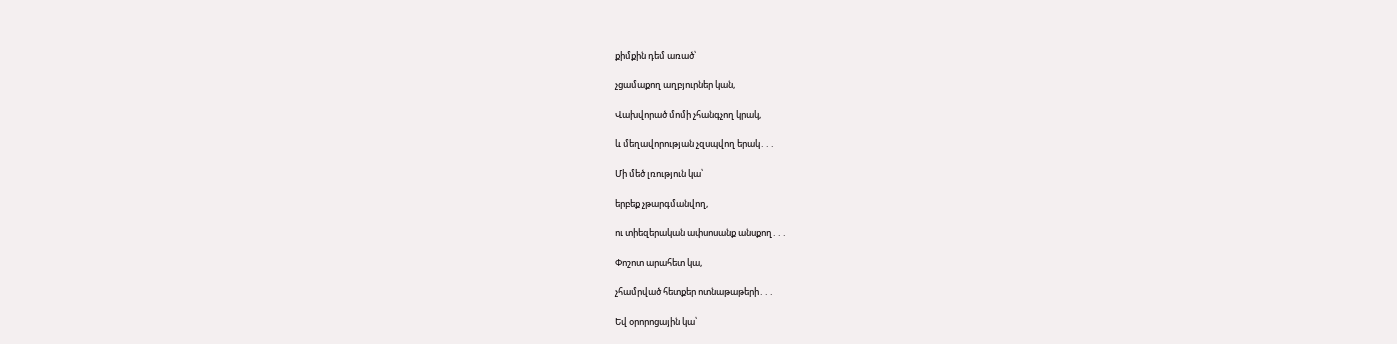քիմքին դեմ առած՝

չցամաքող աղբյուրներ կան,

Վախվորած մոմի չհանգչող կրակ,

և մեղավորության չզսպվող երակ․․․

Մի մեծ լռություն կա՝

երբեք չթարգմանվող,

ու տիեզերական ափսոսանք անսքող․․․

Փոշոտ արահետ կա,

չհամրված հետքեր ոտնաթաթերի․․․

Եվ օրորոցային կա՝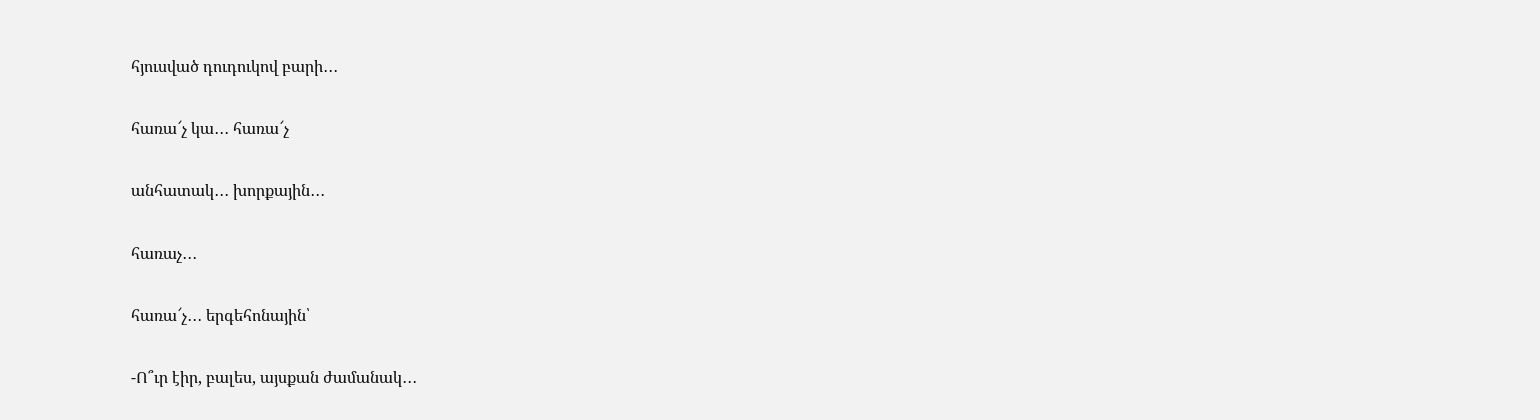հյուսված դուդուկով բարի․․․

հառա՜չ կա․․․ հառա՜չ

անհատակ․․․ խորքային․․․

հառաչ․․․

հառա՜չ․․․ երգեհոնային՝

-Ո՞ւր էիր, բալես, այսքան ժամանակ․․․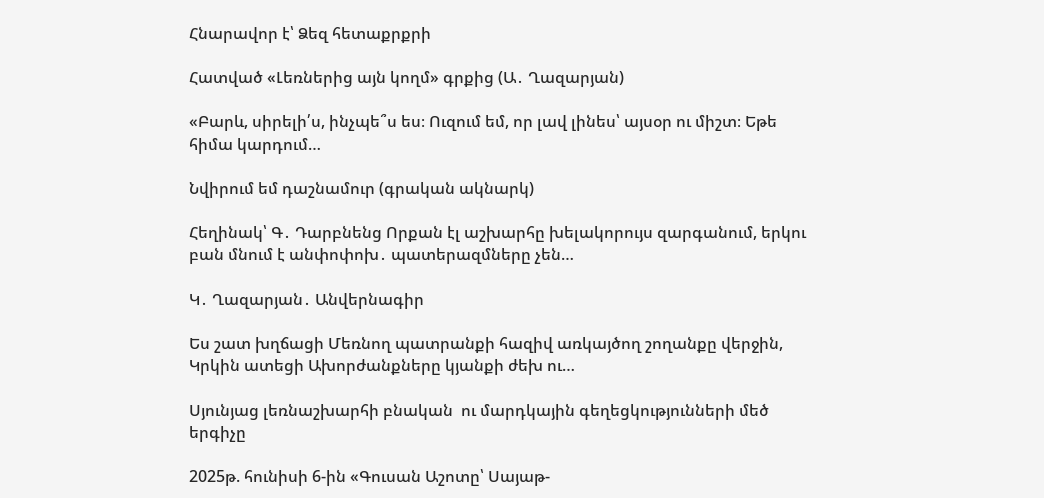Հնարավոր է՝ Ձեզ հետաքրքրի

Հատված «Լեռներից այն կողմ» գրքից (Ա․ Ղազարյան)

«Բարև, սիրելի՛ս, ինչպե՞ս ես։ Ուզում եմ, որ լավ լինես՝ այսօր ու միշտ։ Եթե հիմա կարդում…

Նվիրում եմ դաշնամուր (գրական ակնարկ)

Հեղինակ՝ Գ․ Դարբնենց Որքան էլ աշխարհը խելակորույս զարգանում, երկու բան մնում է անփոփոխ․ պատերազմները չեն…

Կ․ Ղազարյան․ Անվերնագիր

Ես շատ խղճացի Մեռնող պատրանքի հազիվ առկայծող շողանքը վերջին, Կրկին ատեցի Ախորժանքները կյանքի ժեխ ու…

Սյունյաց լեռնաշխարհի բնական  ու մարդկային գեղեցկությունների մեծ երգիչը

2025թ. հունիսի 6-ին «Գուսան Աշոտը՝ Սայաթ-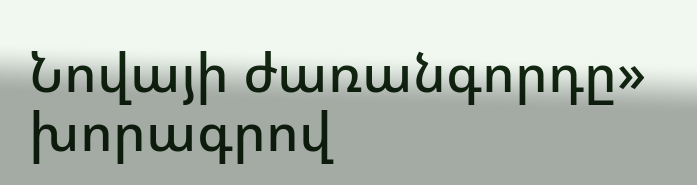Նովայի ժառանգորդը» խորագրով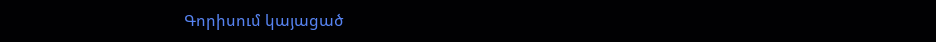Գորիսում կայացած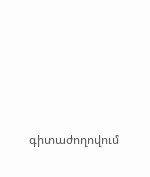գիտաժողովում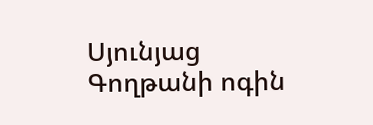Սյունյաց Գողթանի ոգին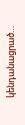կենդանացրած…